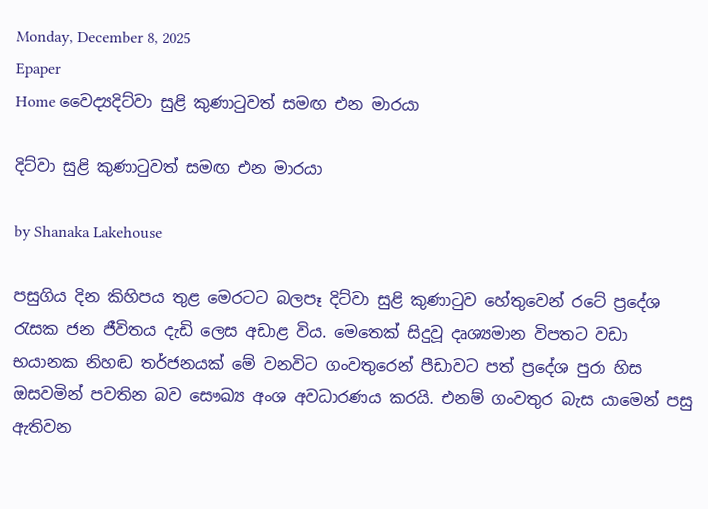Monday, December 8, 2025
Epaper
Home වෛද්‍යදිට්වා සුළි කුණාටුවත් සමඟ එන මාරයා

දිට්වා සුළි කුණාටුවත් සමඟ එන මාරයා

by Shanaka Lakehouse

පසුගිය දින කිහිපය තුළ මෙරටට බලපෑ දිට්වා සුළි කුණාටුව හේතුවෙන් රටේ ප්‍රදේශ රැසක ජන ජීවිතය දැඩි ලෙස අඩාළ විය. මෙතෙක් සිදුවූ දෘශ්‍යමාන විපතට වඩා භයානක නිහඬ තර්ජනයක් මේ වනවිට ගංවතුරෙන් පීඩාවට පත් ප්‍රදේශ පුරා හිස ඔසවමින් පවතින බව සෞඛ්‍ය අංශ අවධාරණය කරයි. එනම් ගංවතුර බැස යාමෙන් පසු ඇතිවන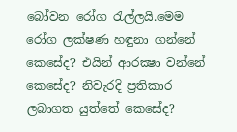බෝවන රෝග රැල්ලයි.මෙම රෝග ලක්ෂණ හඳුනා ගන්නේ කෙසේද? එයින් ආරක්‍ෂා වන්නේ කෙසේද? නිවැරදි ප්‍රතිකාර ලබාගත යුත්තේ කෙසේද?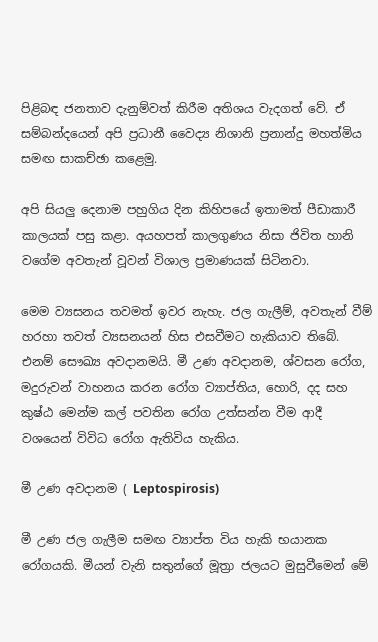පිළිබඳ ජනතාව දැනුම්වත් කිරීම අතිශය වැදගත් වේ. ඒ සම්බන්දයෙන් අපි ප්‍රධානී වෛද්‍ය නිශානි ප්‍රනාන්දු මහත්මිය සමඟ සාකච්ඡා කළෙමු.

අපි සියලු දෙනාම පහුගිය දින කිහිපයේ ඉතාමත් පීඩාකාරී කාලයක් පසු කළා. අයහපත් කාලගුණය නිසා ජිවිත හානි වගේම අවතැන් වූවන් විශාල ප්‍රමාණයක් සිටිනවා.

මෙම ව්‍යසනය තවමත් ඉවර නැහැ. ජල ගැලීම්, අවතැන් වීම් හරහා තවත් ව්‍යසනයන් හිස එසවීමට හැකියාව තිබේ. එනම් සෞඛ්‍ය අවදානමයි. මී උණ අවදානම, ශ්වසන රෝග, මදුරුවන් වාහනය කරන රෝග ව්‍යාප්තිය, හොරි, දද සහ කුෂ්ඨ මෙන්ම කල් පවතින රෝග උත්සන්න වීම ආදී වශයෙන් විවිධ රෝග ඇතිවිය හැකිය.

මී උණ අවදානම ( Leptospirosis)

මී උණ ජල ගැලීම සමඟ ව්‍යාප්ත විය හැකි භයානක රෝගයකි. මීයන් වැනි සතුන්ගේ මූත්‍රා ජලයට මුසුවීමෙන් මේ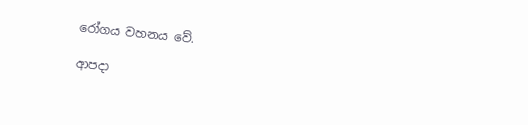රෝගය වහනය වේ.

ආපදා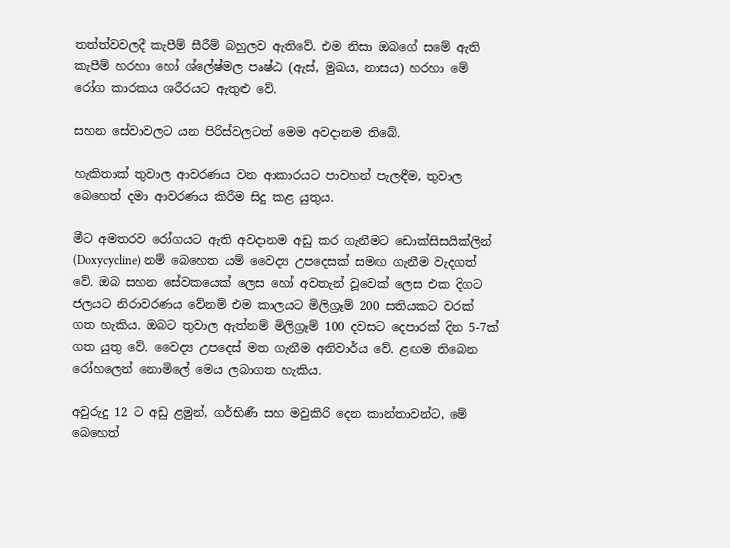තත්ත්වවලදී කැපීම් සීරීම් බහුලව ඇතිවේ. එම නිසා ඔබගේ සමේ ඇති කැපීම් හරහා හෝ ශ්ලේෂ්මල පෘෂ්ඨ (ඇස්, මුඛය, නාසය) හරහා මේ රෝග කාරකය ශරීරයට ඇතුළු වේ.

සහන සේවාවලට යන පිරිස්වලටත් මෙම අවදානම තිබේ.

හැකිතාක් තුවාල ආවරණය වන ආකාරයට පාවහන් පැලඳීම, තුවාල බෙහෙත් දමා ආවරණය කිරීම සිදු කළ යුතුය.

මීට අමතරව රෝගයට ඇති අවදානම අඩු කර ගැනීමට ඩොක්සිසයික්ලින් (Doxycycline) නම් බෙහෙත යම් වෛද්‍ය උපදෙසක් සමඟ ගැනීම වැදගත් වේ. ඔබ සහන සේවකයෙක් ලෙස හෝ අවතැන් වූවෙක් ලෙස එක දිගට ජලයට නිරාවරණය වේනම් එම කාලයට මිලිග්‍රෑම් 200 සතියකට වරක් ගත හැකිය. ඔබට තුවාල ඇත්නම් මිලිග්‍රෑම් 100 දවසට දෙපාරක් දින 5-7ක් ගත යුතු වේ. වෛද්‍ය උපදෙස් මත ගැනීම අනිවාර්ය වේ. ළඟම තිබෙන රෝහලෙන් නොමිලේ මෙය ලබාගත හැකිය.

අවුරුදු 12 ට අඩු ළමුන්, ගර්භිණී සහ මවුකිරි දෙන කාන්තාවන්ට, මේ බෙහෙත්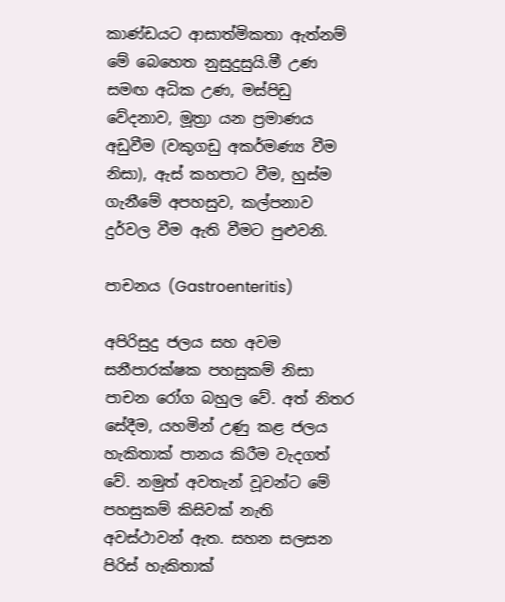කාණ්ඩයට ආසාත්මිකතා ඇත්නම් මේ බෙහෙත නුසුදුසුයි.මී උණ සමඟ අධික උණ, මස්පිඩු වේදනාව, මූත්‍රා යන ප්‍රමාණය අඩුවීම (වකුගඩු අකර්මණ්‍ය වීම නිසා), ඇස් කහපාට වීම, හුස්ම ගැනීමේ අපහසුව, කල්පනාව දුර්වල වීම ඇති වීමට පුළුවනි.

පාචනය (Gastroenteritis)

අපිරිසුදු ජලය සහ අවම සනීපාරක්ෂක පහසුකම් නිසා පාචන රෝග බහුල වේ. අත් නිතර සේදීම, යහමින් උණු කළ ජලය හැකිතාක් පානය කිරීම වැදගත් වේ. නමුත් අවතැන් වූවන්ට මේ පහසුකම් කිසිවක් නැති අවස්ථාවන් ඇත. සහන සලසන පිරිස් හැකිතාක්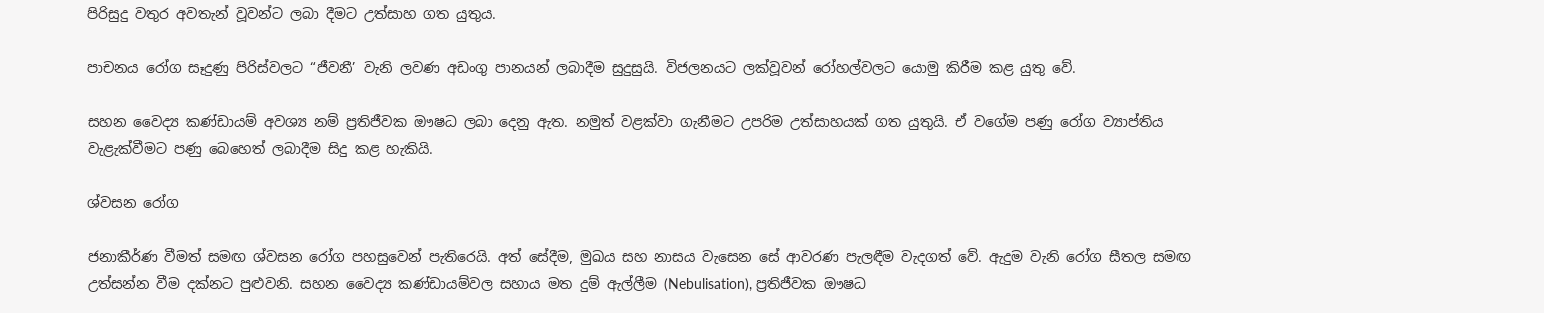පිරිසුදු වතුර අවතැන් වූවන්ට ලබා දීමට උත්සාහ ගත යුතුය.

පාචනය රෝග සෑදුණු පිරිස්වලට “ජීවනී’ වැනි ලවණ අඩංගු පානයන් ලබාදීම සුදුසුයි. විජලනයට ලක්වූවන් රෝහල්වලට යොමු කිරීම කළ යුතු වේ.

සහන වෛද්‍ය කණ්ඩායම් අවශ්‍ය නම් ප්‍රතිජීවක ඖෂධ ලබා දෙනු ඇත. නමුත් වළක්වා ගැනීමට උපරිම උත්සාහයක් ගත යුතුයි. ඒ වගේම පණු රෝග ව්‍යාප්තිය වැළැක්වීමට පණු බෙහෙත් ලබාදීම සිදු කළ හැකියි.

ශ්වසන රෝග

ජනාකීර්ණ වීමත් සමඟ ශ්වසන රෝග පහසුවෙන් පැතිරෙයි. අත් සේදීම, මුඛය සහ නාසය වැසෙන සේ ආවරණ පැලඳීම වැදගත් වේ. ඇදුම වැනි රෝග සීතල සමඟ උත්සන්න වීම දක්නට පුළුවනි. සහන වෛද්‍ය කණ්ඩායම්වල සහාය මත දුම් ඇල්ලීම (Nebulisation), ප්‍රතිජීවක ඖෂධ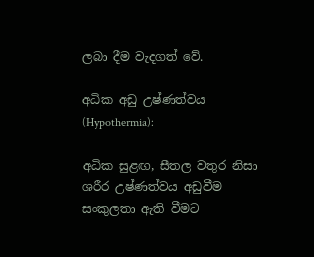ලබා දීම වැදගත් වේ.

අධික අඩු උෂ්ණත්වය (Hypothermia):

අධික සුළඟ, සීතල වතුර නිසා ශරීර උෂ්ණත්වය අඩුවීම සංකුලතා ඇති වීමට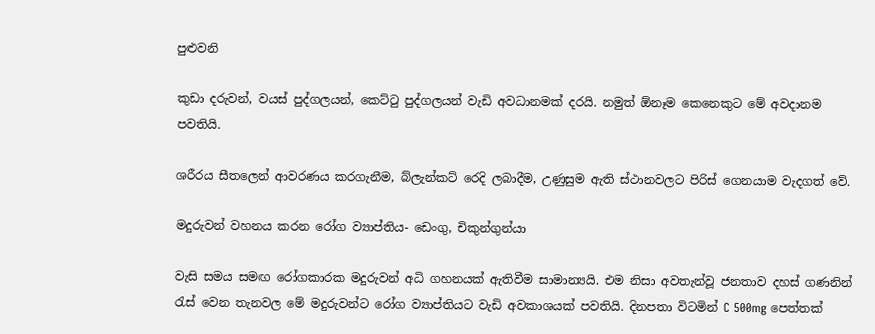පුළුවනි

කුඩා දරුවන්, වයස් පුද්ගලයන්, කෙට්ටු පුද්ගලයන් වැඩි අවධානමක් දරයි. නමුත් ඕනෑම කෙනෙකුට මේ අවදානම පවතියි.

ශරීරය සීතලෙන් ආවරණය කරගැනීම, බ්ලැන්කට් රෙදි ලබාදීම, උණුසුම ඇති ස්ථානවලට පිරිස් ගෙනයාම වැදගත් වේ.

මදුරුවන් වහනය කරන රෝග ව්‍යාප්තිය- ඩෙංගු, චිකුන්ගුන්යා

වැසි සමය සමඟ රෝගකාරක මදුරුවන් අධි ගහනයක් ඇතිවීම සාමාන්‍යයි. එම නිසා අවතැන්වූ ජනතාව දහස් ගණනින් රැස් වෙන තැනවල මේ මදුරුවන්ට රෝග ව්‍යාප්තියට වැඩි අවකාශයක් පවතියි. දිනපතා විටමින් C 500mg පෙත්තක්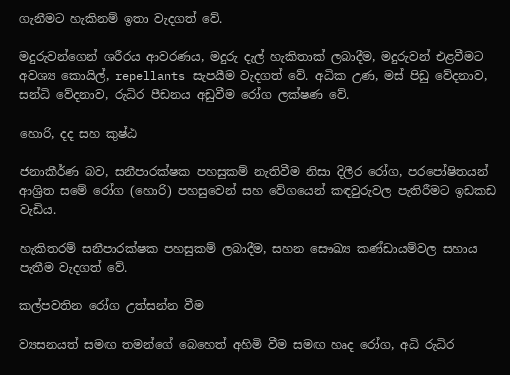ගැනීමට හැකිනම් ඉතා වැදගත් වේ.

මදුරුවන්ගෙන් ශරීරය ආවරණය, මදුරු දැල් හැකිතාක් ලබාදීම, මදුරුවන් එළවීමට අවශ්‍ය කොයිල්, repellants සැපයීම වැදගත් වේ. අධික උණ, මස් පිඩු වේදනාව, සන්ධි වේදනාව, රුධිර පීඩනය අඩුවීම රෝග ලක්ෂණ වේ.

හොරි, දද සහ කුෂ්ඨ

ජනාකීර්ණ බව, සනීපාරක්ෂක පහසුකම් නැතිවීම නිසා දිලීර රෝග, පරපෝෂිතයන් ආශ්‍රිත සමේ රෝග (හොරි) පහසුවෙන් සහ වේගයෙන් කඳවුරුවල පැතිරීමට ඉඩකඩ වැඩිය.

හැකිතරම් සනීපාරක්ෂක පහසුකම් ලබාදීම, සහන සෞඛ්‍ය කණ්ඩායම්වල සහාය පැතීම වැදගත් වේ.

කල්පවතින රෝග උත්සන්න වීම

ව්‍යසනයත් සමඟ තමන්ගේ බෙහෙත් අහිමි වීම සමඟ හෘද රෝග, අධි රුධිර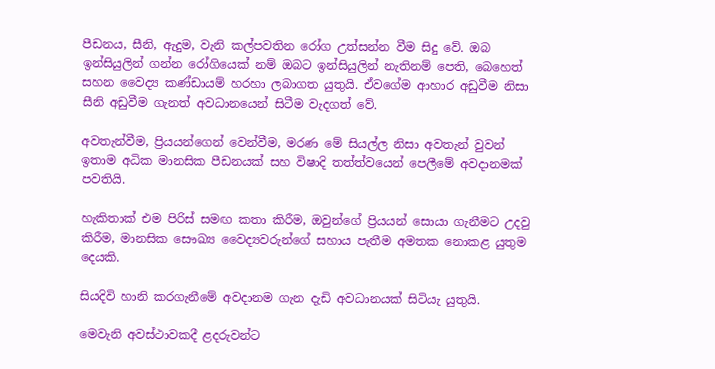පීඩනය, සීනි, ඇදුම, වැනි කල්පවතින රෝග උත්සන්න වීම සිදු වේ. ඔබ ඉන්සියුලින් ගන්න රෝගියෙක් නම් ඔබට ඉන්සියුලින් නැතිනම් පෙති, බෙහෙත් සහන වෛද්‍ය කණ්ඩායම් හරහා ලබාගත යුතුයි. ඒවගේම ආහාර අඩුවීම නිසා සීනි අඩුවීම ගැනත් අවධානයෙන් සිටීම වැදගත් වේ.

අවතැන්වීම, ප්‍රියයන්ගෙන් වෙන්වීම, මරණ මේ සියල්ල නිසා අවතැන් වුවන් ඉතාම අධික මානසික පීඩනයක් සහ විෂාදි තත්ත්වයෙන් පෙලීමේ අවදානමක් පවතියි.

හැකිතාක් එම පිරිස් සමඟ කතා කිරීම, ඔවුන්ගේ ප්‍රියයන් සොයා ගැනීමට උදවු කිරීම, මානසික සෞඛ්‍ය වෛද්‍යවරුන්ගේ සහාය පැතීම අමතක නොකළ යුතුම දෙයකි.

සියදිවි හානි කරගැනීමේ අවදානම ගැන දැඩි අවධානයක් සිටියැ යුතුයි.

මෙවැනි අවස්ථාවකදී ළදරුවන්ට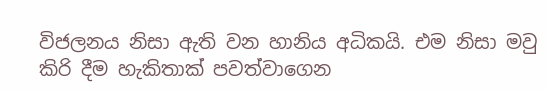විජලනය නිසා ඇති වන හානිය අධිකයි. එම නිසා මවු කිරි දීම හැකිතාක් පවත්වාගෙන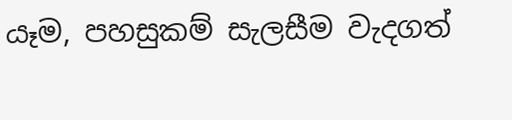යෑම, පහසුකම් සැලසීම වැදගත්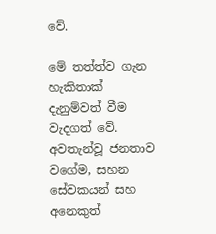වේ.

මේ තත්ත්ව ගැන හැකිතාක් දැනුම්වත් වීම වැදගත් වේ. අවතැන්වූ ජනතාව වගේම, සහන සේවකයන් සහ අනෙකුත්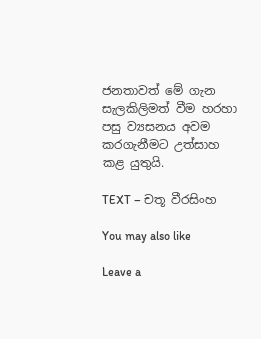ජනතාවත් මේ ගැන සැලකිලිමත් වීම හරහා පසු ව්‍යසනය අවම කරගැනීමට උත්සාහ කළ යුතුයි.

TEXT – චතූ වීරසිංහ

You may also like

Leave a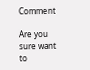Comment

Are you sure want to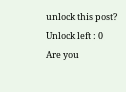unlock this post?
Unlock left : 0
Are you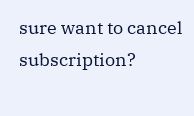sure want to cancel subscription?